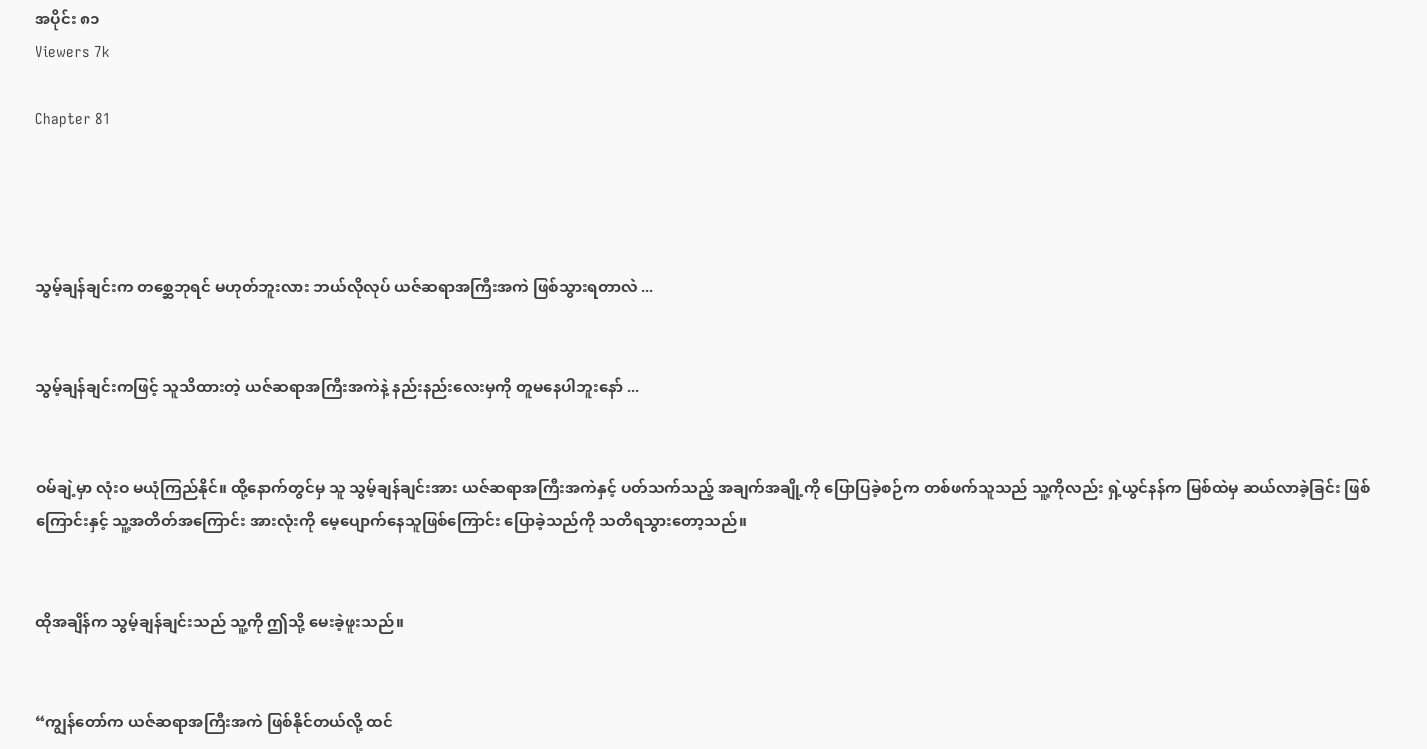အပိုင်း ၈၁
Viewers 7k

Chapter 81




သွမ့်ချန်ချင်းက တစ္ဆေဘုရင် မဟုတ်ဘူးလား ဘယ်လိုလုပ် ယဇ်ဆရာအကြီးအကဲ ဖြစ်သွားရတာလဲ ...


သွမ့်ချန်ချင်းကဖြင့် သူသိထားတဲ့ ယဇ်ဆရာအကြီးအကဲနဲ့ နည်းနည်းလေးမှကို တူမနေပါဘူးနော် ...


ဝမ်ချဲ့မှာ လုံးဝ မယုံကြည်နိုင်။ ထို့နောက်တွင်မှ သူ သွမ့်ချန်ချင်းအား ယဇ်ဆရာအကြီးအကဲနှင့် ပတ်သက်သည့် အချက်အချို့ကို ပြောပြခဲ့စဉ်က တစ်ဖက်သူသည် သူ့ကိုလည်း ရှဲ့ယွင်နန်က မြစ်ထဲမှ ဆယ်လာခဲ့ခြင်း ဖြစ်ကြောင်းနှင့် သူ့အတိတ်အကြောင်း အားလုံးကို မေ့ပျောက်နေသူဖြစ်ကြောင်း ပြောခဲ့သည်ကို သတိရသွားတော့သည်။


ထိုအချိန်က သွမ့်ချန်ချင်းသည် သူ့ကို ဤသို့ မေးခဲ့ဖူးသည်။


“ကျွန်တော်က ယဇ်ဆရာအကြီးအကဲ ဖြစ်နိုင်တယ်လို့ ထင်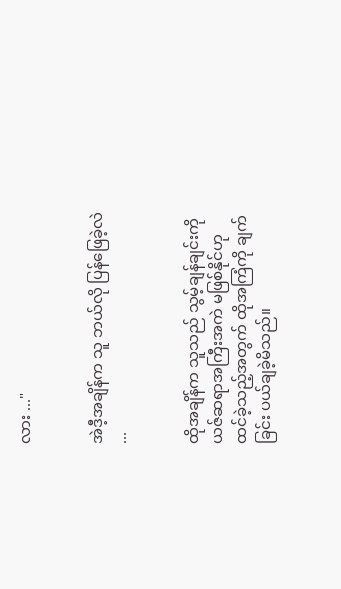လား ..."


အဲဒီ့အချိန်က သူ ဘယ်လို ပြန်ဖြေခဲ့လဲ ...


ထိုအချိန်က သူသည် သွမ့်ချန်ချင်းကို ယဇ်ဆရာအကြီးအကဲ မဖြစ်နိုင်ဟု ထင်ခဲ့သည့်အတွက် ထိုအကြံကို ချက်ခြင်း ပယ်ချခဲ့မိသည်။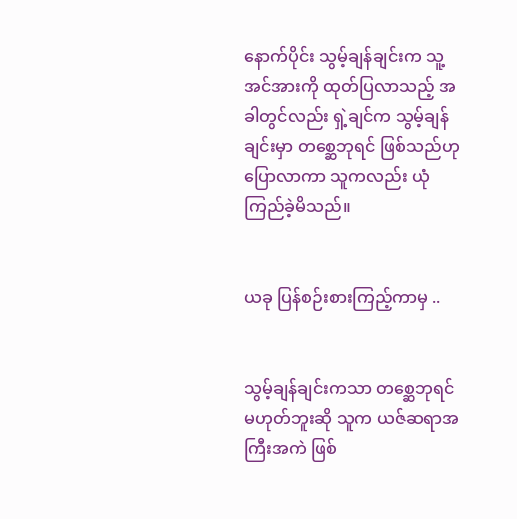နောက်ပိုင်း သွမ့်ချန်ချင်းက သူ့အင်အားကို ထုတ်ပြလာသည့် အခါတွင်လည်း ရှဲ့ချင်က သွမ့်ချန်ချင်းမှာ တစ္ဆေဘုရင် ဖြစ်သည်ဟု ပြောလာကာ သူကလည်း ယုံကြည်ခဲ့မိသည်။


ယခု ပြန်စဉ်းစားကြည့်ကာမှ ..


သွမ့်ချန်ချင်းကသာ တစ္ဆေဘုရင် မဟုတ်ဘူးဆို သူက ယဇ်ဆရာအကြီးအကဲ ဖြစ်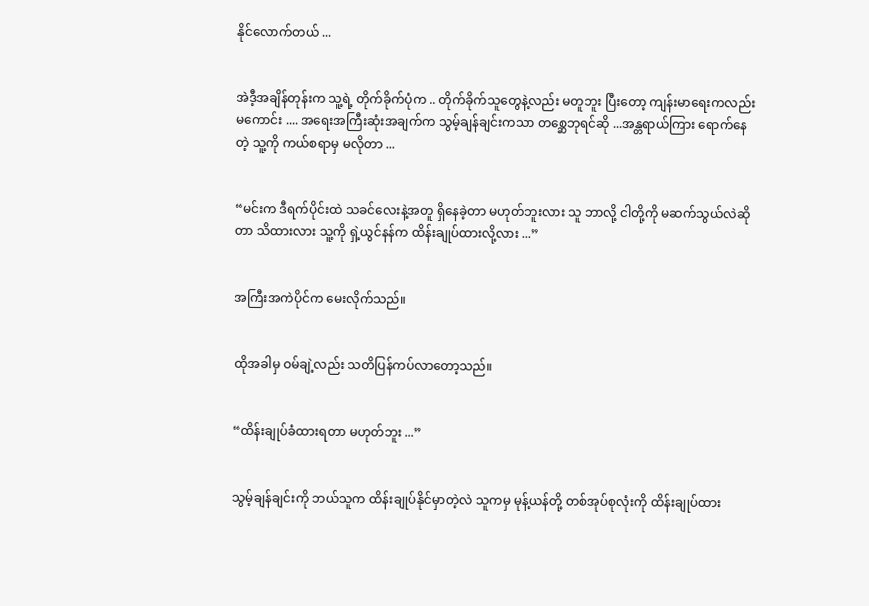နိုင်လောက်တယ် ...


အဲဒီ့အချိန်တုန်းက သူ့ရဲ့ တိုက်ခိုက်ပုံက .. တိုက်ခိုက်သူတွေနဲ့လည်း မတူဘူး ပြီးတော့ ကျန်းမာရေးကလည်း မကောင်း .... အရေးအကြီးဆုံးအချက်က သွမ့်ချန်ချင်းကသာ တစ္ဆေဘုရင်ဆို ...အန္တရာယ်ကြား ရောက်နေတဲ့ သူ့ကို ကယ်စရာမှ မလိုတာ ...


“မင်းက ဒီရက်ပိုင်းထဲ သခင်လေးနဲ့အတူ ရှိနေခဲ့တာ မဟုတ်ဘူးလား သူ ဘာလို့ ငါတို့ကို မဆက်သွယ်လဲဆိုတာ သိထားလား သူ့ကို ရှဲ့ယွင်နန်က ထိန်းချုပ်ထားလို့လား ...”


အကြီးအကဲပိုင်က မေးလိုက်သည်။


ထိုအခါမှ ဝမ်ချဲ့လည်း သတိပြန်ကပ်လာတော့သည်။


“ထိန်းချုပ်ခံထားရတာ မဟုတ်ဘူး ...”


သွမ့်ချန်ချင်းကို ဘယ်သူက ထိန်းချုပ်နိုင်မှာတဲ့လဲ သူကမှ မုန့်ယန်တို့ တစ်အုပ်စုလုံးကို ထိန်းချုပ်ထား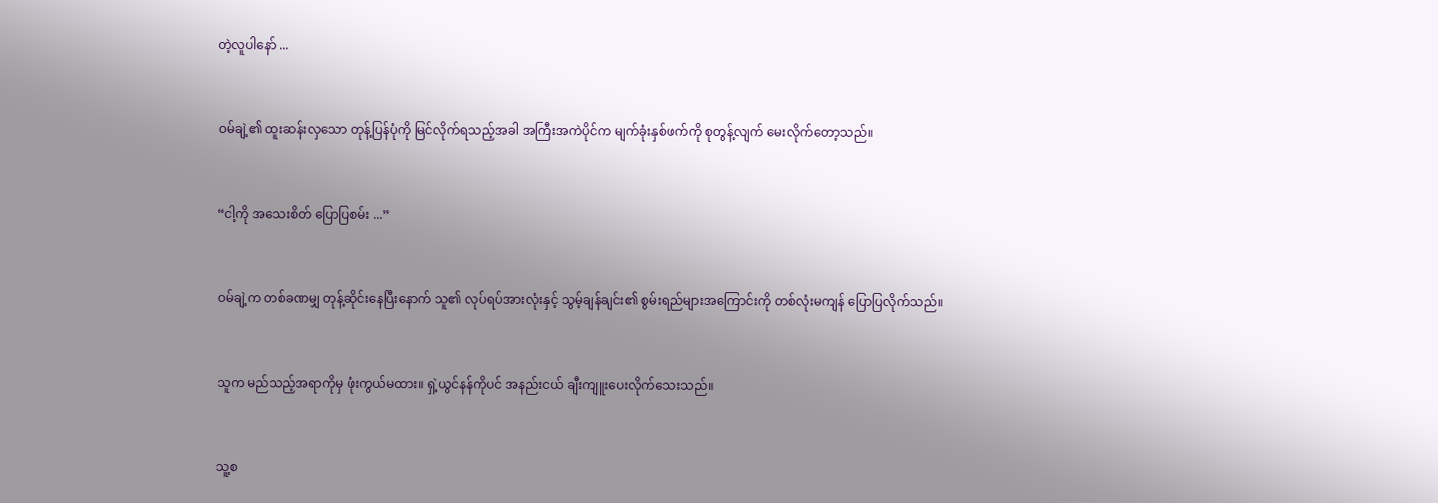တဲ့လူပါနော် ...


ဝမ်ချဲ့၏ ထူးဆန်းလှသော တုန့်ပြန်ပုံကို မြင်လိုက်ရသည့်အခါ အကြီးအကဲပိုင်က မျက်ခုံးနှစ်ဖက်ကို စုတွန့်လျက် မေးလိုက်တော့သည်။


“ငါ့ကို အသေးစိတ် ပြောပြစမ်း ...”


ဝမ်ချဲ့က တစ်ခဏမျှ တုန့်ဆိုင်းနေပြီးနောက် သူ၏ လုပ်ရပ်အားလုံးနှင့် သွမ့်ချန်ချင်း၏ စွမ်းရည်များအကြောင်းကို တစ်လုံးမကျန် ပြောပြလိုက်သည်။


သူက မည်သည့်အရာကိုမှ ဖုံးကွယ်မထား။ ရှဲ့ယွင်နန်ကိုပင် အနည်းငယ် ချီးကျူးပေးလိုက်သေးသည်။


သူ့စ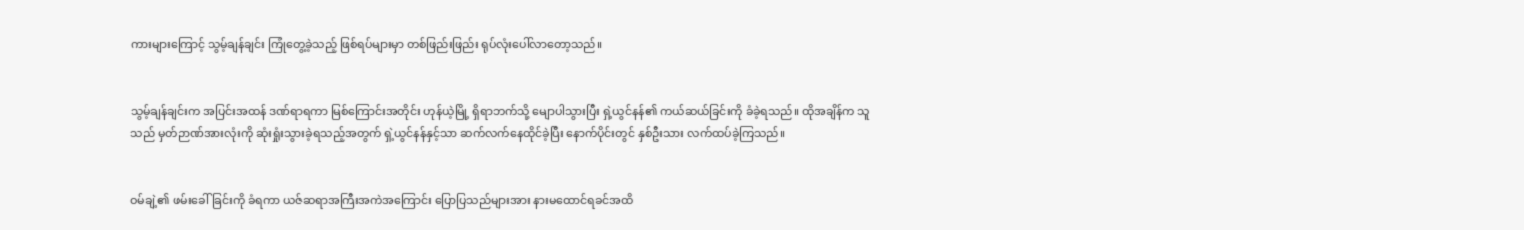ကားများကြောင့် သွမ့်ချန်ချင်း ကြုံတွေ့ခဲ့သည့် ဖြစ်ရပ်များမှာ တစ်ဖြည်းဖြည်း ရုပ်လုံးပေါ်လာတော့သည်။


သွမ့်ချန်ချင်းက အပြင်းအထန် ဒဏ်ရာရကာ မြစ်ကြောင်းအတိုင်း ဟုန်ယဲ့မြို့ ရှိရာဘက်သို့ မျောပါသွားပြီး ရှဲ့ယွင်နန်၏ ကယ်ဆယ်ခြင်းကို ခံခဲ့ရသည်။ ထိုအချိန်က သူသည် မှတ်ဉာဏ်အားလုံးကို ဆုံးရှုံးသွားခဲ့ရသည့်အတွက် ရှဲ့ယွင်နန်နှင့်သာ ဆက်လက်နေထိုင်ခဲ့ပြီး နောက်ပိုင်းတွင် နှစ်ဦးသား လက်ထပ်ခဲ့ကြသည်။


ဝမ်ချဲ့၏ ဖမ်းခေါ်ခြင်းကို ခံရကာ ယဇ်ဆရာအကြီးအကဲအကြောင်း ပြောပြသည်များအား နားမထောင်ရခင်အထိ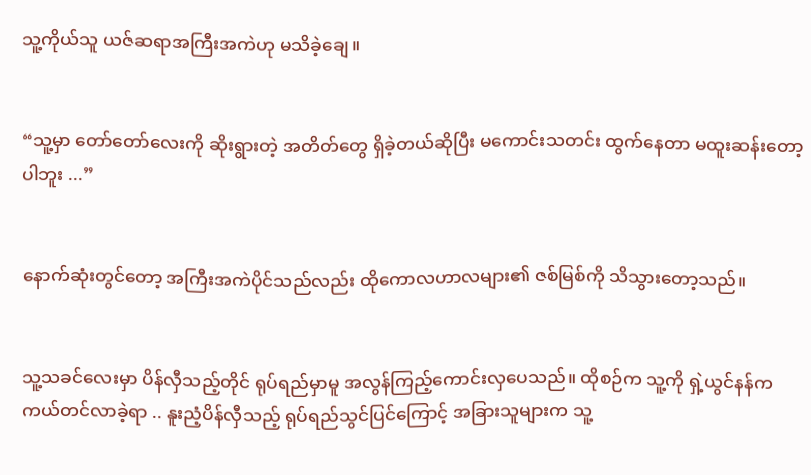သူ့ကိုယ်သူ ယဇ်ဆရာအကြီးအကဲဟု မသိခဲ့ချေ။


“သူ့မှာ တော်တော်လေးကို ဆိုးရွားတဲ့ အတိတ်တွေ ရှိခဲ့တယ်ဆိုပြီး မကောင်းသတင်း ထွက်နေတာ မထူးဆန်းတော့ပါဘူး ...”


နောက်ဆုံးတွင်တော့ အကြီးအကဲပိုင်သည်လည်း ထိုကောလဟာလများ၏ ဇစ်မြစ်ကို သိသွားတော့သည်။


သူ့သခင်လေးမှာ ပိန်လှီသည့်တိုင် ရုပ်ရည်မှာမူ အလွန်ကြည့်ကောင်းလှပေသည်။ ထိုစဉ်က သူ့ကို ရှဲ့ယွင်နန်က ကယ်တင်လာခဲ့ရာ .. နူးညံ့ပိန်လှီသည့် ရုပ်ရည်သွင်ပြင်ကြောင့် အခြားသူများက သူ့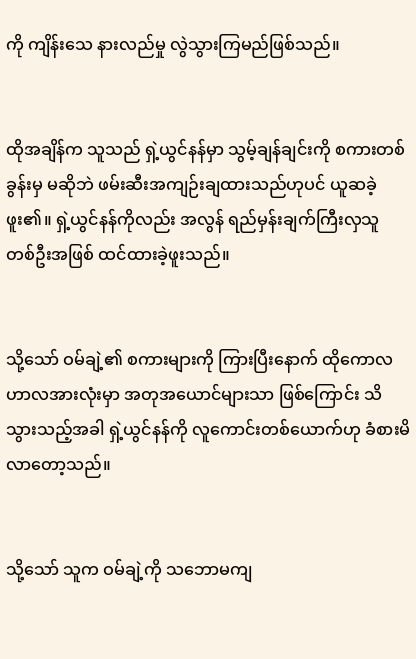ကို ကျိန်းသေ နားလည်မှု လွဲသွားကြမည်ဖြစ်သည်။


ထိုအချိန်က သူသည် ရှဲ့ယွင်နန်မှာ သွမ့်ချန်ချင်းကို စကားတစ်ခွန်းမှ မဆိုဘဲ ဖမ်းဆီးအကျဉ်းချထားသည်ဟုပင် ယူဆခဲ့ဖူး၏။ ရှဲ့ယွင်နန်ကိုလည်း အလွန် ရည်မှန်းချက်ကြီးလှသူ တစ်ဦးအဖြစ် ထင်ထားခဲ့ဖူးသည်။


သို့သော် ဝမ်ချဲ့၏ စကားများကို ကြားပြီးနောက် ထိုကောလဟာလအားလုံးမှာ အတုအယောင်များသာ ဖြစ်ကြောင်း သိသွားသည့်အခါ ရှဲ့ယွင်နန်ကို လူကောင်းတစ်ယောက်ဟု ခံစားမိလာတော့သည်။


သို့သော် သူက ဝမ်ချဲ့ကို သဘောမကျ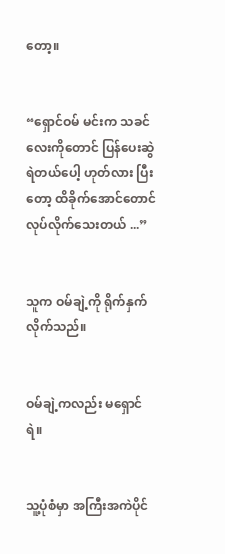တော့။


“ရှောင်ဝမ် မင်းက သခင်လေးကိုတောင် ပြန်ပေးဆွဲရဲတယ်ပေါ့ ဟုတ်လား ပြီးတော့ ထိခိုက်အောင်တောင် လုပ်လိုက်သေးတယ် ...”


သူက ဝမ်ချဲ့ကို ရိုက်နှက်လိုက်သည်။


ဝမ်ချဲ့ကလည်း မရှောင်ရဲ။


သူ့ပုံစံမှာ အကြီးအကဲပိုင်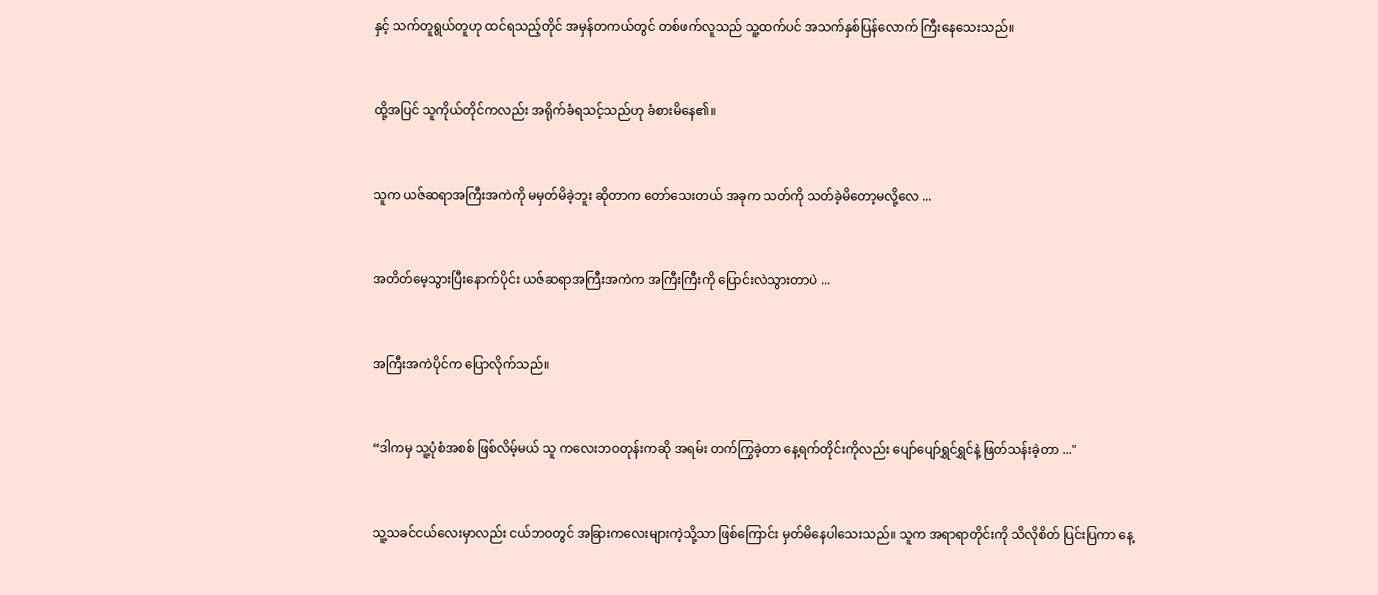နှင့် သက်တူရွယ်တူဟု ထင်ရသည့်တိုင် အမှန်တကယ်တွင် တစ်ဖက်လူသည် သူ့ထက်ပင် အသက်နှစ်ပြန်လောက် ကြီးနေသေးသည်။


ထို့အပြင် သူကိုယ်တိုင်ကလည်း အရိုက်ခံရသင့်သည်ဟု ခံစားမိနေ၏။


သူက ယဇ်ဆရာအကြီးအကဲကို မမှတ်မိခဲ့ဘူး ဆိုတာက တော်သေးတယ် အခုက သတ်ကို သတ်ခဲ့မိတော့မလို့လေ ...


အတိတ်မေ့သွားပြီးနောက်ပိုင်း ယဇ်ဆရာအကြီးအကဲက အကြီးကြီးကို ပြောင်းလဲသွားတာပဲ ...


အကြီးအကဲပိုင်က ပြောလိုက်သည်။


“ဒါကမှ သူ့ပုံစံအစစ် ဖြစ်လိမ့်မယ် သူ ကလေးဘဝတုန်းကဆို အရမ်း တက်ကြွခဲ့တာ နေ့ရက်တိုင်းကိုလည်း ပျော်ပျော်ရွှင်ရွှင်နဲ့ ဖြတ်သန်းခဲ့တာ ..."


သူ့သခင်ငယ်လေးမှာလည်း ငယ်ဘဝတွင် အခြားကလေးများကဲ့သို့သာ ဖြစ်ကြောင်း မှတ်မိနေပါသေးသည်။ သူက အရာရာတိုင်းကို သိလိုစိတ် ပြင်းပြကာ နေ့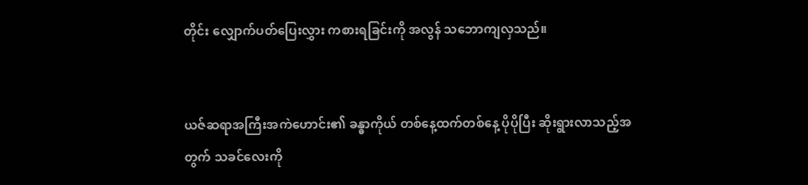တိုင်း လျှောက်ပတ်ပြေးလွှား ကစားရခြင်းကို အလွန် သဘောကျလှသည်။


ယဇ်ဆရာအကြီးအကဲဟောင်း၏ ခန္ဓာကိုယ် တစ်နေ့ထက်တစ်နေ့ ပိုပိုပြီး ဆိုးရွားလာသည့်အတွက် သခင်လေးကို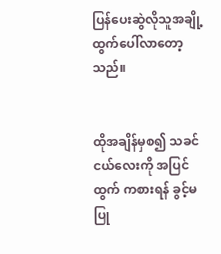ပြန်ပေးဆွဲလိုသူအချို့ ထွက်ပေါ်လာတော့သည်။


ထိုအချိန်မှစ၍ သခင်ငယ်လေးကို အပြင်ထွက် ကစားရန် ခွင့်မပြု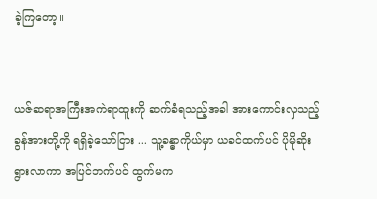ခဲ့ကြတော့။


ယဇ်ဆရာအကြီးအကဲရာထူးကို ဆက်ခံရသည့်အခါ အားကောင်းလှသည့် ခွန်အားတို့ကို ရရှိခဲ့သော်ငြား ... သူ့ခန္ဓာကိုယ်မှာ ယခင်ထက်ပင် ပိုမိုဆိုးရွားလာကာ အပြင်ဘက်ပင် ထွက်မက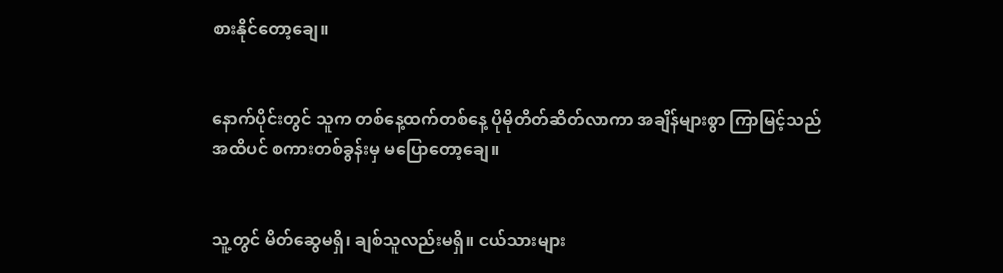စားနိုင်တော့ချေ။


နောက်ပိုင်းတွင် သူက တစ်နေ့ထက်တစ်နေ့ ပိုမိုတိတ်ဆိတ်လာကာ အချိန်များစွာ ကြာမြင့်သည်အထိပင် စကားတစ်ခွန်းမှ မပြောတော့ချေ။


သူ့တွင် မိတ်ဆွေမရှိ၊ ချစ်သူလည်းမရှိ။ ငယ်သားများ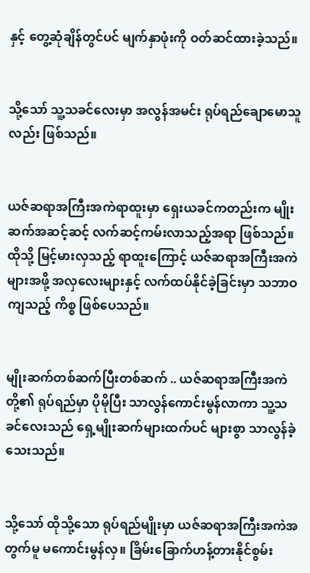နှင့် တွေ့ဆုံချိန်တွင်ပင် မျက်နှာဖုံးကို ဝတ်ဆင်ထားခဲ့သည်။


သို့သော် သူ့သခင်လေးမှာ အလွန်အမင်း ရုပ်ရည်ချောမောသူလည်း ဖြစ်သည်။


ယဇ်ဆရာအကြီးအကဲရာထူးမှာ ရှေးယခင်ကတည်းက မျိုးဆက်အဆင့်ဆင့် လက်ဆင့်ကမ်းလာသည့်အရာ ဖြစ်သည်။ ထိုသို့ မြင့်မားလှသည့် ရာထူးကြောင့် ယဇ်ဆရာအကြီးအကဲများအဖို့ အလှလေးများနှင့် လက်ထပ်နိုင်ခဲ့ခြင်းမှာ သဘာဝကျသည့် ကိစ္စ ဖြစ်ပေသည်။


မျိုးဆက်တစ်ဆက်ပြီးတစ်ဆက် .. ယဇ်ဆရာအကြီးအကဲတို့၏ ရုပ်ရည်မှာ ပိုမိုပြီး သာလွန်ကောင်းမွန်လာကာ သူ့သခင်လေးသည် ရှေ့မျိုးဆက်များထက်ပင် များစွာ သာလွန်ခဲ့သေးသည်။


သို့သော် ထိုသို့သော ရုပ်ရည်မျိုးမှာ ယဇ်ဆရာအကြီးအကဲအတွက်မူ မကောင်းမွန်လှ။ ခြိမ်းခြောက်ဟန့်တားနိုင်စွမ်း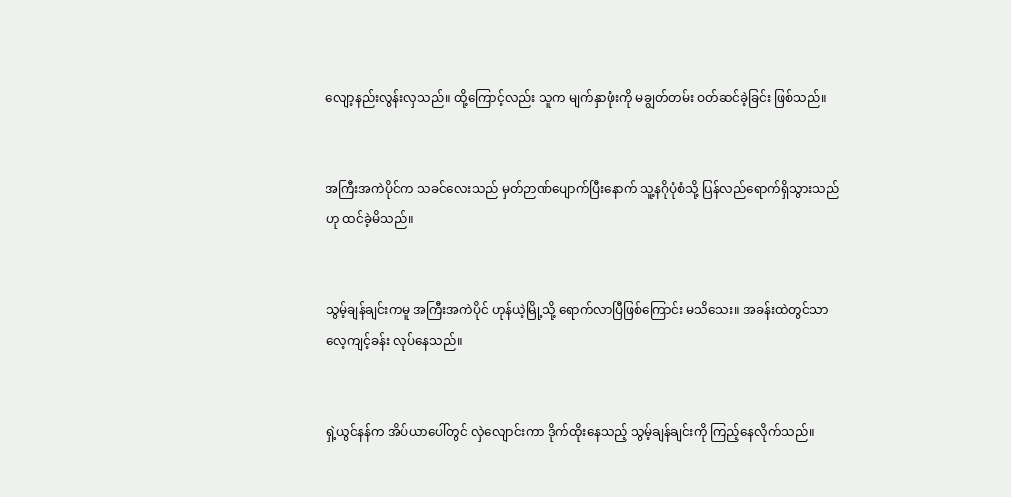လျော့နည်းလွန်းလှသည်။ ထို့ကြောင့်လည်း သူက မျက်နှာဖုံးကို မချွတ်တမ်း ဝတ်ဆင်ခဲ့ခြင်း ဖြစ်သည်။


အကြီးအကဲပိုင်က သခင်လေးသည် မှတ်ဉာဏ်ပျောက်ပြီးနောက် သူ့နဂိုပုံစံသို့ ပြန်လည်ရောက်ရှိသွားသည်ဟု ထင်ခဲ့မိသည်။


သွမ့်ချန်ချင်းကမူ အကြီးအကဲပိုင် ဟုန်ယဲ့မြို့သို့ ရောက်လာပြီဖြစ်ကြောင်း မသိသေး။ အခန်းထဲတွင်သာ လေ့ကျင့်ခန်း လုပ်နေသည်။


ရှဲ့ယွင်နန်က အိပ်ယာပေါ်တွင် လှဲလျောင်းကာ ဒိုက်ထိုးနေသည့် သွမ့်ချန်ချင်းကို ကြည့်နေလိုက်သည်။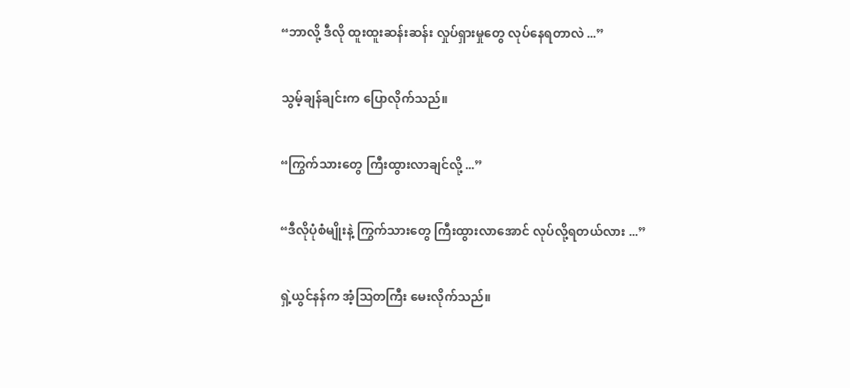“ဘာလို့ ဒီလို ထူးထူးဆန်းဆန်း လှုပ်ရှားမှုတွေ လုပ်နေရတာလဲ ...”


သွမ့်ချန်ချင်းက ပြောလိုက်သည်။


“ကြွက်သားတွေ ကြီးထွားလာချင်လို့ ...”


“ဒီလိုပုံစံမျိုးနဲ့ ကြွက်သားတွေ ကြီးထွားလာအောင် လုပ်လို့ရတယ်လား ...”


ရှဲ့ယွင်နန်က အံ့ဩတကြီး မေးလိုက်သည်။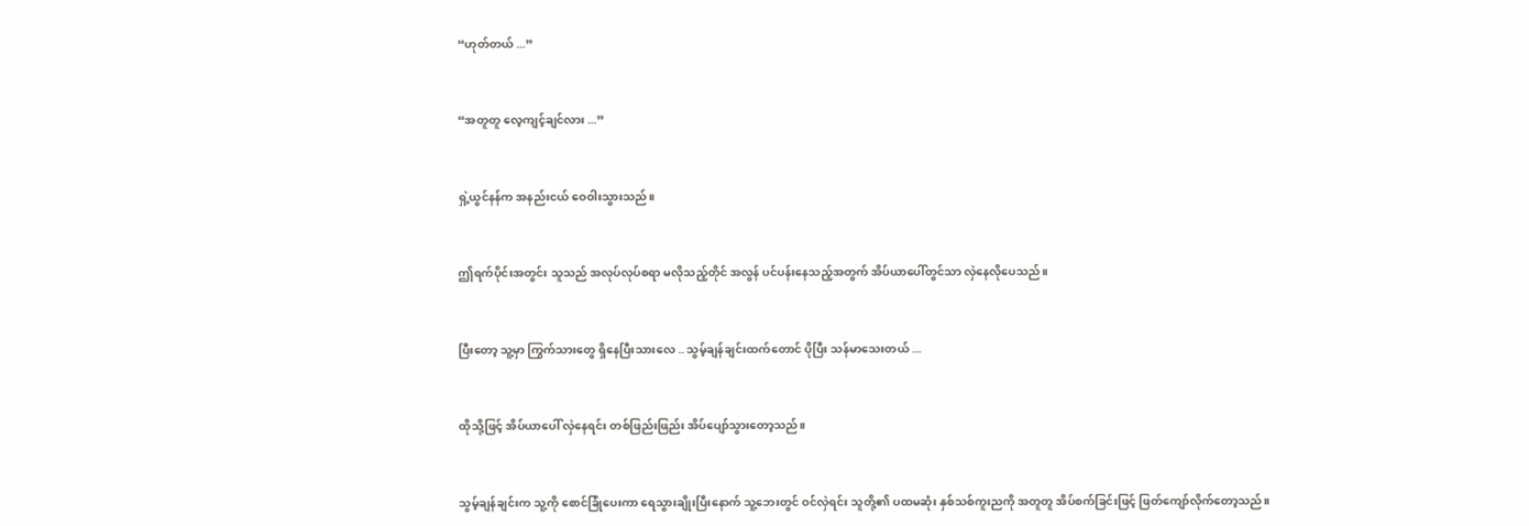“ဟုတ်တယ် ...”


“အတူတူ လေ့ကျင့်ချင်လား ...”


ရှဲ့ယွင်နန်က အနည်းငယ် ဝေဝါးသွားသည်။


ဤရက်ပိုင်းအတွင်း သူသည် အလုပ်လုပ်စရာ မလိုသည့်တိုင် အလွန် ပင်ပန်းနေသည့်အတွက် အိပ်ယာပေါ်တွင်သာ လှဲနေလိုပေသည်။


ပြီးတော့ သူ့မှာ ကြွက်သားတွေ ရှိနေပြီးသားလေ .. သွမ့်ချန်ချင်းထက်တောင် ပိုပြီး သန်မာသေးတယ် ...


ထိုသို့ဖြင့် အိပ်ယာပေါ် လှဲနေရင်း တစ်ဖြည်းဖြည်း အိပ်ပျော်သွားတော့သည်။


သွမ့်ချန်ချင်းက သူ့ကို စောင်ခြုံပေးကာ ရေသွားချိုးပြီးနောက် သူ့ဘေးတွင် ဝင်လှဲရင်း သူတို့၏ ပထမဆုံး နှစ်သစ်ကူးညကို အတူတူ အိပ်စက်ခြင်းဖြင့် ဖြတ်ကျော်လိုက်တော့သည်။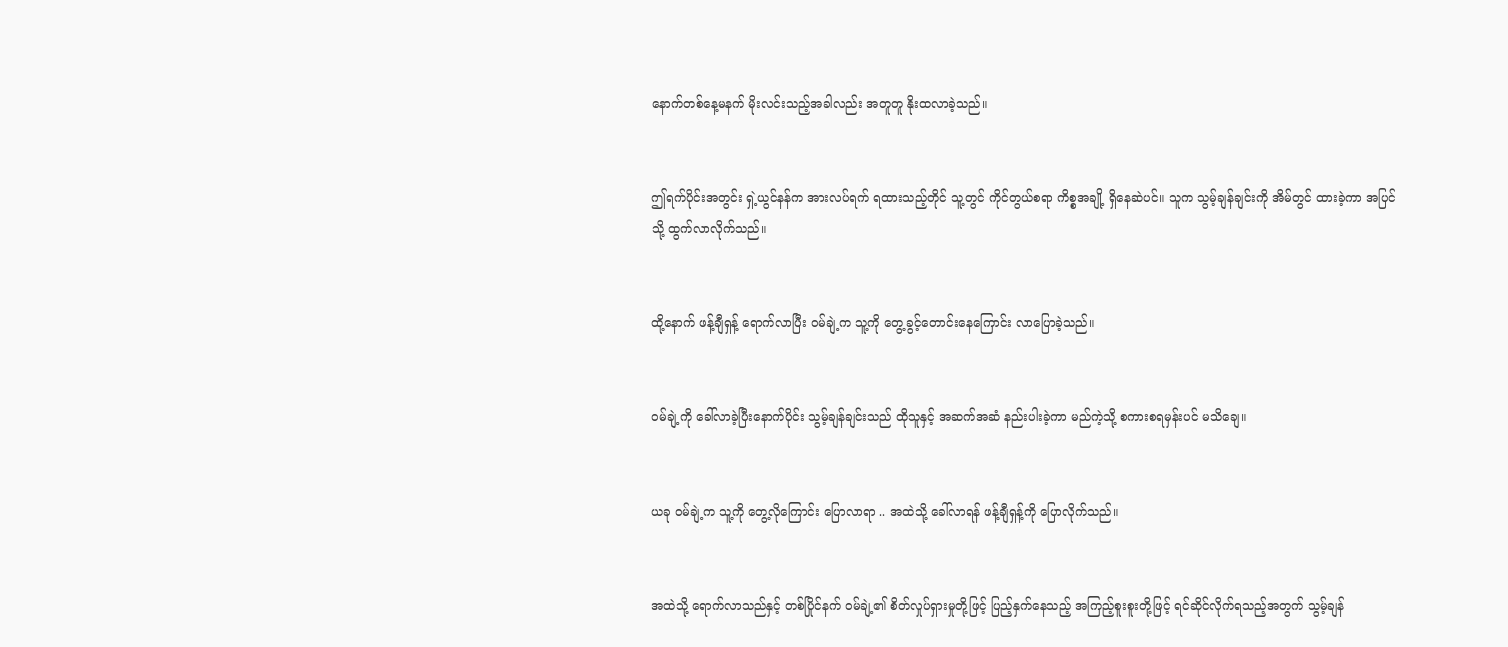နောက်တစ်နေ့မနက် မိုးလင်းသည့်အခါလည်း အတူတူ နိုးထလာခဲ့သည်။


ဤရက်ပိုင်းအတွင်း ရှဲ့ယွင်နန်က အားလပ်ရက် ရထားသည့်တိုင် သူ့တွင် ကိုင်တွယ်စရာ ကိစ္စအချို့ ရှိနေဆဲပင်။ သူက သွမ့်ချန်ချင်းကို အိမ်တွင် ထားခဲ့ကာ အပြင်သို့ ထွက်လာလိုက်သည်။


ထို့နောက် ဖန့်ချီရှန့် ရောက်လာပြီး ဝမ်ချဲ့က သူ့ကို တွေ့ခွင့်တောင်းနေကြောင်း လာပြောခဲ့သည်။


ဝမ်ချဲ့ကို ခေါ်လာခဲ့ပြီးနောက်ပိုင်း သွမ့်ချန်ချင်းသည် ထိုသူနှင့် အဆက်အဆံ နည်းပါးခဲ့ကာ မည်ကဲ့သို့ စကားစရမှန်းပင် မသိချေ။


ယခု ဝမ်ချဲ့က သူ့ကို တွေ့လိုကြောင်း ပြောလာရာ .. အထဲသို့ ခေါ်လာရန် ဖန့်ချီရှန့်ကို ပြောလိုက်သည်။


အထဲသို့ ရောက်လာသည်နှင့် တစ်ပြိုင်နက် ဝမ်ချဲ့၏ စိတ်လှုပ်ရှားမှုတို့ဖြင့် ပြည့်နှက်နေသည့် အကြည့်စူးစူးတို့ဖြင့် ရင်ဆိုင်လိုက်ရသည့်အတွက် သွမ့်ချန်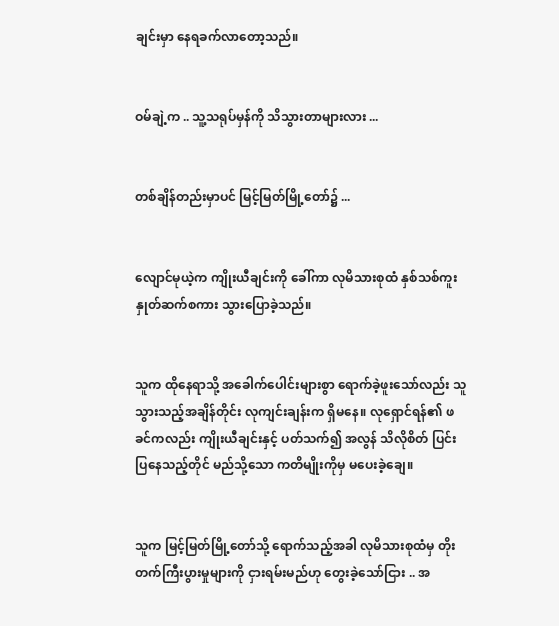ချင်းမှာ နေရခက်လာတော့သည်။


ဝမ်ချဲ့က .. သူ့သရုပ်မှန်ကို သိသွားတာများလား ...


တစ်ချိန်တည်းမှာပင် မြင့်မြတ်မြို့တော်၌ ...


လျောင်မုယဲ့က ကျိုးယီချင်းကို ခေါ်ကာ လုမိသားစုထံ နှစ်သစ်ကူး နှုတ်ဆက်စကား သွားပြောခဲ့သည်။


သူက ထိုနေရာသို့ အခေါက်ပေါင်းများစွာ ရောက်ခဲ့ဖူးသော်လည်း သူ သွားသည့်အချိန်တိုင်း လုကျင်းချန်းက ရှိမနေ။ လုရှောင်ရန်၏ ဖခင်ကလည်း ကျိုးယီချင်းနှင့် ပတ်သက်၍ အလွန် သိလိုစိတ် ပြင်းပြနေသည့်တိုင် မည်သို့သော ကတိမျိုးကိုမှ မပေးခဲ့ချေ။


သူက မြင့်မြတ်မြို့တော်သို့ ရောက်သည့်အခါ လုမိသားစုထံမှ တိုးတက်ကြီးပွားမှုများကို ငှားရမ်းမည်ဟု တွေးခဲ့သော်ငြား .. အ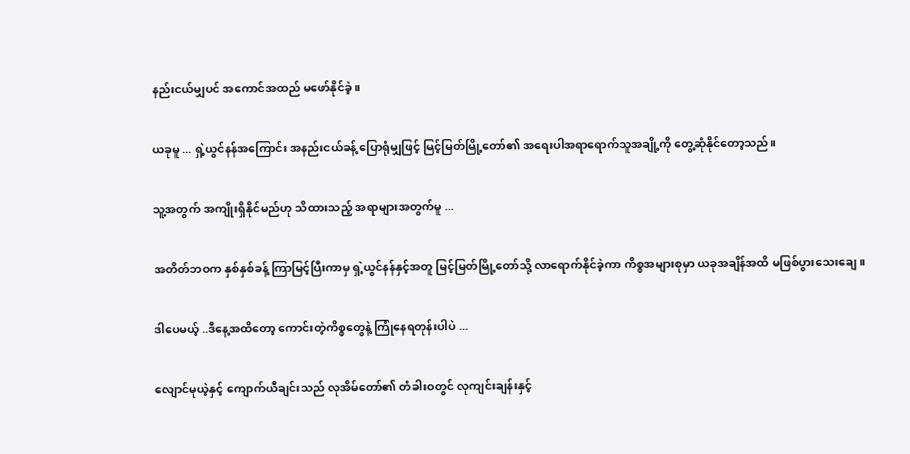နည်းငယ်မျှပင် အကောင်အထည် မဖော်နိုင်ခဲ့။


ယခုမူ ... ရှဲ့ယွင်နန်အကြောင်း အနည်းငယ်ခန့် ပြောရုံမျှဖြင့် မြင့်မြတ်မြို့တော်၏ အရေးပါအရာရောက်သူအချို့ကို တွေ့ဆုံနိုင်တော့သည်။


သူ့အတွက် အကျိုးရှိနိုင်မည်ဟု သိထားသည့် အရာများအတွက်မူ ...


အတိတ်ဘဝက နှစ်နှစ်ခန့် ကြာမြင့်ပြီးကာမှ ရှဲ့ယွင်နန်နှင့်အတူ မြင့်မြတ်မြို့တော်သို့ လာရောက်နိုင်ခဲ့ကာ ကိစ္စအများစုမှာ ယခုအချိန်အထိ မဖြစ်ပွားသေးချေ။


ဒါပေမယ့် ..ဒီနေ့အထိတော့ ကောင်းတဲ့ကိစ္စတွေနဲ့ ကြုံနေရတုန်းပါပဲ ...


လျောင်မုယဲ့နှင့် ကျောက်ယီချင်းသည် လုအိမ်တော်၏ တံခါးဝတွင် လုကျင်းချန်းနှင့်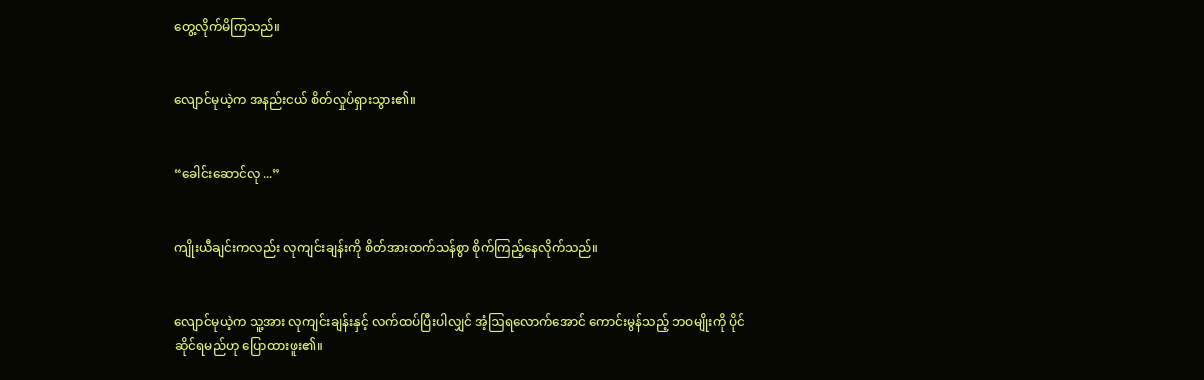တွေ့လိုက်မိကြသည်။


လျောင်မုယဲ့က အနည်းငယ် စိတ်လှုပ်ရှားသွား၏။


“ခေါင်းဆောင်လု ...”


ကျိုးယီချင်းကလည်း လုကျင်းချန်းကို စိတ်အားထက်သန်စွာ စိုက်ကြည့်နေလိုက်သည်။


လျောင်မုယဲ့က သူ့အား လုကျင်းချန်းနှင့် လက်ထပ်ပြီးပါလျှင် အံ့ဩရလောက်အောင် ကောင်းမွန်သည့် ဘဝမျိုးကို ပိုင်ဆိုင်ရမည်ဟု ပြောထားဖူး၏။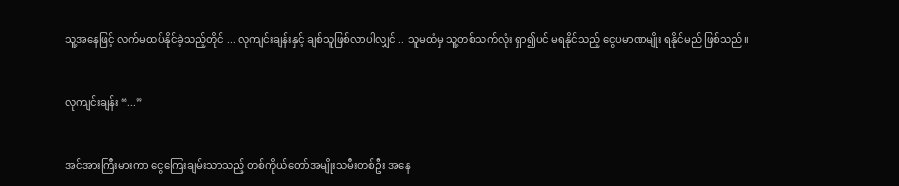သူ့အနေဖြင့် လက်မထပ်နိုင်ခဲ့သည့်တိုင် ... လုကျင်းချန်းနှင့် ချစ်သူဖြစ်လာပါလျှင် .. သူမထံမှ သူ့တစ်သက်လုံး ရှာ၍ပင် မရနိုင်သည့် ငွေပမာဏမျိုး ရနိုင်မည် ဖြစ်သည်။


လုကျင်းချန်း “...”


အင်အားကြီးမားကာ ငွေကြေးချမ်းသာသည့် တစ်ကိုယ်တော်အမျိုးသမီးတစ်ဦး အနေ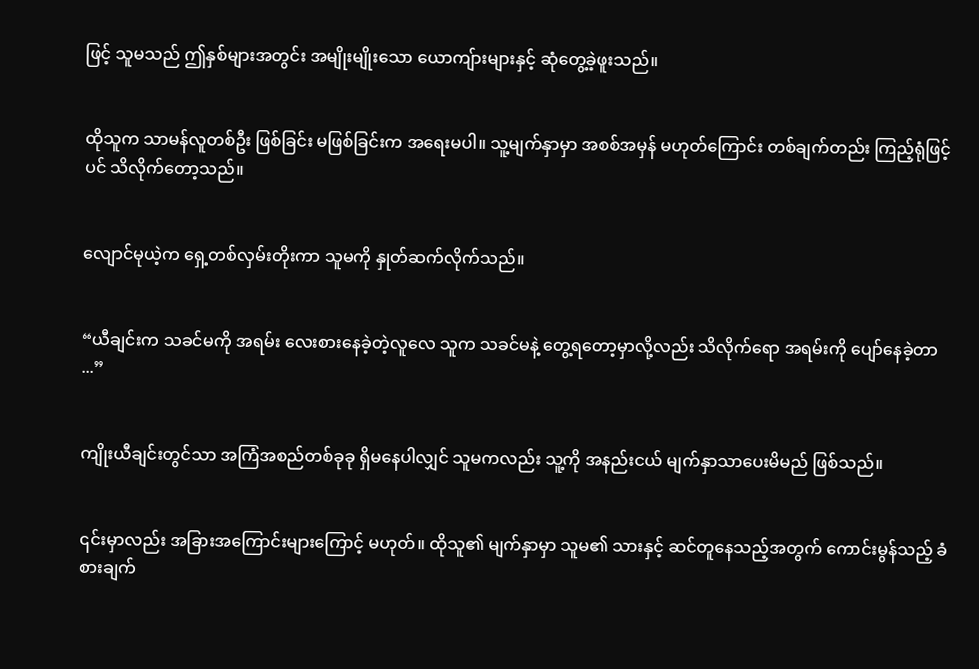ဖြင့် သူမသည် ဤနှစ်များအတွင်း အမျိုးမျိုးသော ယောကျ်ားများနှင့် ဆုံတွေ့ခဲ့ဖူးသည်။


ထိုသူက သာမန်လူတစ်ဦး ဖြစ်ခြင်း မဖြစ်ခြင်းက အရေးမပါ။ သူ့မျက်နှာမှာ အစစ်အမှန် မဟုတ်ကြောင်း တစ်ချက်တည်း ကြည့်ရုံဖြင့်ပင် သိလိုက်တော့သည်။


လျောင်မုယဲ့က ရှေ့တစ်လှမ်းတိုးကာ သူမကို နှုတ်ဆက်လိုက်သည်။


“ယီချင်းက သခင်မကို အရမ်း လေးစားနေခဲ့တဲ့လူလေ သူက သခင်မနဲ့ တွေ့ရတော့မှာလို့လည်း သိလိုက်ရော အရမ်းကို ပျော်နေခဲ့တာ ...”


ကျိုးယီချင်းတွင်သာ အကြံအစည်တစ်ခုခု ရှိမနေပါလျှင် သူမကလည်း သူ့ကို အနည်းငယ် မျက်နှာသာပေးမိမည် ဖြစ်သည်။


၎င်းမှာလည်း အခြားအကြောင်းများကြောင့် မဟုတ်။ ထိုသူ၏ မျက်နှာမှာ သူမ၏ သားနှင့် ဆင်တူနေသည့်အတွက် ကောင်းမွန်သည့် ခံစားချက်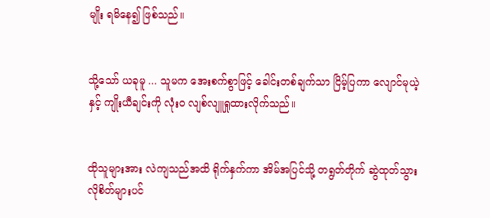မျိုး ရမိနေ၍ ဖြစ်သည်။


သို့သော် ယခုမူ ... သူမက အေးစက်စွာဖြင့် ခေါင်းတစ်ချက်သာ ငြိမ့်ပြကာ လျောင်မုယဲ့နှင့် ကျိုးယီချင်းကို လုံးဝ လျစ်လျူရှုထားလိုက်သည်။


ထိုသူများအား လဲကျသည်အထိ ရိုက်နှက်ကာ အိမ်အပြင်သို့ တရွတ်တိုက် ဆွဲထုတ်သွားလိုစိတ်များပင်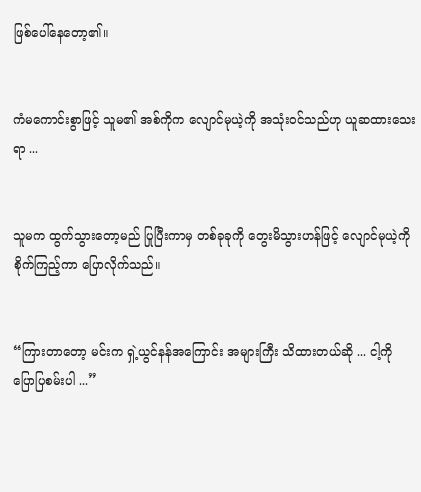ဖြစ်ပေါ်နေတော့၏။


ကံမကောင်းစွာဖြင့် သူမ၏ အစ်ကိုက လျောင်မုယဲ့ကို အသုံးဝင်သည်ဟု ယူဆထားသေးရာ ...


သူမက ထွက်သွားတော့မည် ပြုပြီးကာမှ တစ်ခုခုကို တွေးမိသွားဟန်ဖြင့် လျောင်မုယဲ့ကို စိုက်ကြည့်ကာ ပြောလိုက်သည်။


“ကြားတာတော့ မင်းက ရှဲ့ယွင်နန်အကြောင်း အများကြီး သိထားတယ်ဆို ... ငါ့ကို ပြောပြစမ်းပါ ...”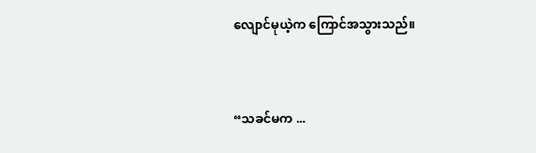လျောင်မုယဲ့က ကြောင်အသွားသည်။


“သခင်မက ...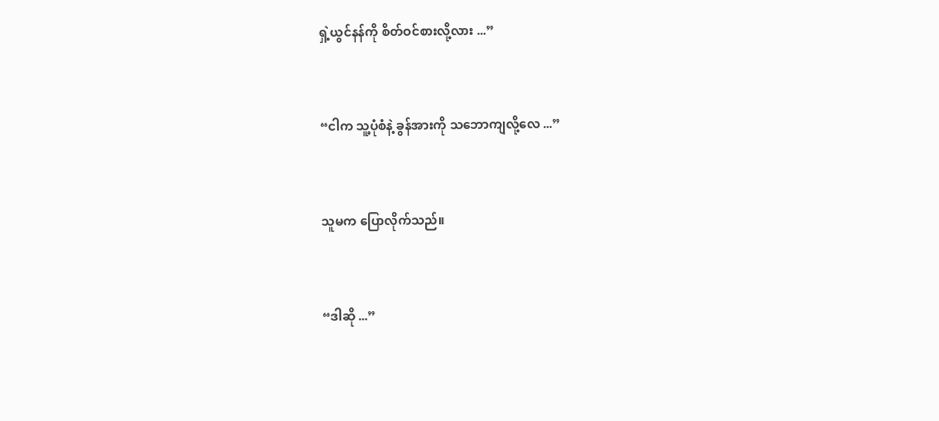ရှဲ့ယွင်နန်ကို စိတ်ဝင်စားလို့လား ...”


“ငါက သူ့ပုံစံနဲ့ ခွန်အားကို သဘောကျလို့လေ ...”


သူမက ပြောလိုက်သည်။


“ဒါဆို ...”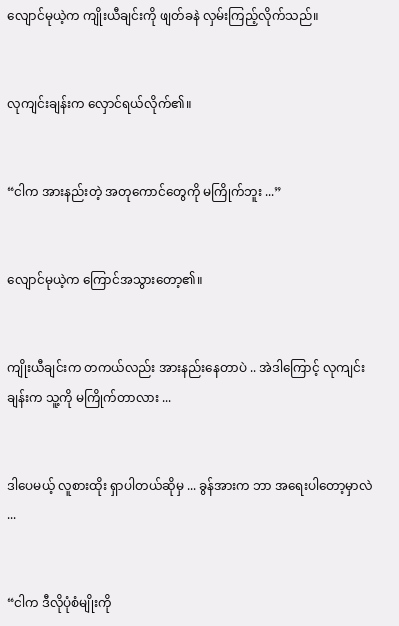လျောင်မုယဲ့က ကျိုးယီချင်းကို ဖျတ်ခနဲ လှမ်းကြည့်လိုက်သည်။


လုကျင်းချန်းက လှောင်ရယ်လိုက်၏။


“ငါက အားနည်းတဲ့ အတုကောင်တွေကို မကြိုက်ဘူး ...”


လျောင်မုယဲ့က ကြောင်အသွားတော့၏။


ကျိုးယီချင်းက တကယ်လည်း အားနည်းနေတာပဲ .. အဲဒါကြောင့် လုကျင်းချန်းက သူ့ကို မကြိုက်တာလား ...


ဒါပေမယ့် လူစားထိုး ရှာပါတယ်ဆိုမှ ... ခွန်အားက ဘာ အရေးပါတော့မှာလဲ ...


“ငါက ဒီလိုပုံစံမျိုးကို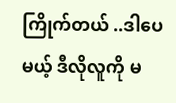ကြိုက်တယ် ..ဒါပေမယ့် ဒီလိုလူကို မ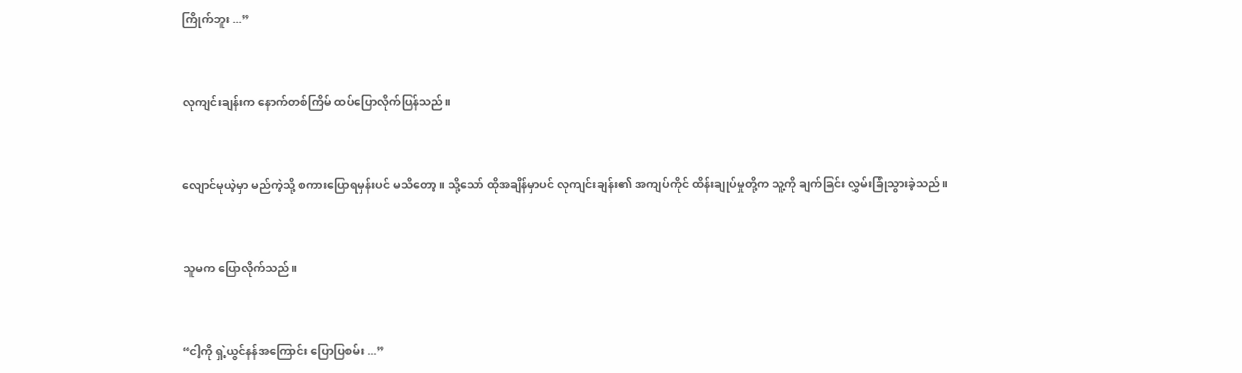ကြိုက်ဘူး ...”


လုကျင်းချန်းက နောက်တစ်ကြိမ် ထပ်ပြောလိုက်ပြန်သည်။


လျောင်မုယဲ့မှာ မည်ကဲ့သို့ စကားပြောရမှန်းပင် မသိတော့။ သို့သော် ထိုအချိန်မှာပင် လုကျင်းချန်း၏ အကျပ်ကိုင် ထိန်းချုပ်မှုတို့က သူ့ကို ချက်ခြင်း လွှမ်းခြုံသွားခဲ့သည်။


သူမက ပြောလိုက်သည်။


“ငါ့ကို ရှဲ့ယွင်နန်အကြောင်း ပြောပြစမ်း ...”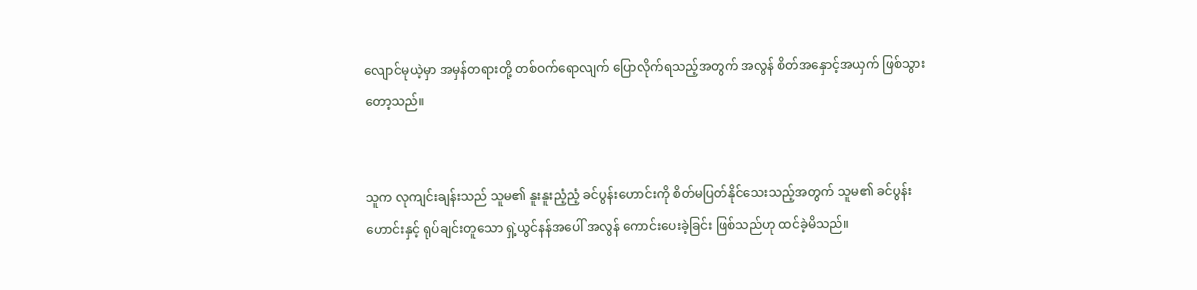လျောင်မုယဲ့မှာ အမှန်တရားတို့ တစ်ဝက်ရောလျက် ပြောလိုက်ရသည့်အတွက် အလွန် စိတ်အနှောင့်အယှက် ဖြစ်သွားတော့သည်။


သူက လုကျင်းချန်းသည် သူမ၏ နူးနူးညံ့ညံ့ ခင်ပွန်းဟောင်းကို စိတ်မပြတ်နိုင်သေးသည့်အတွက် သူမ၏ ခင်ပွန်းဟောင်းနှင့် ရုပ်ချင်းတူသော ရှဲ့ယွင်နန်အပေါ် အလွန် ကောင်းပေးခဲ့ခြင်း ဖြစ်သည်ဟု ထင်ခဲ့မိသည်။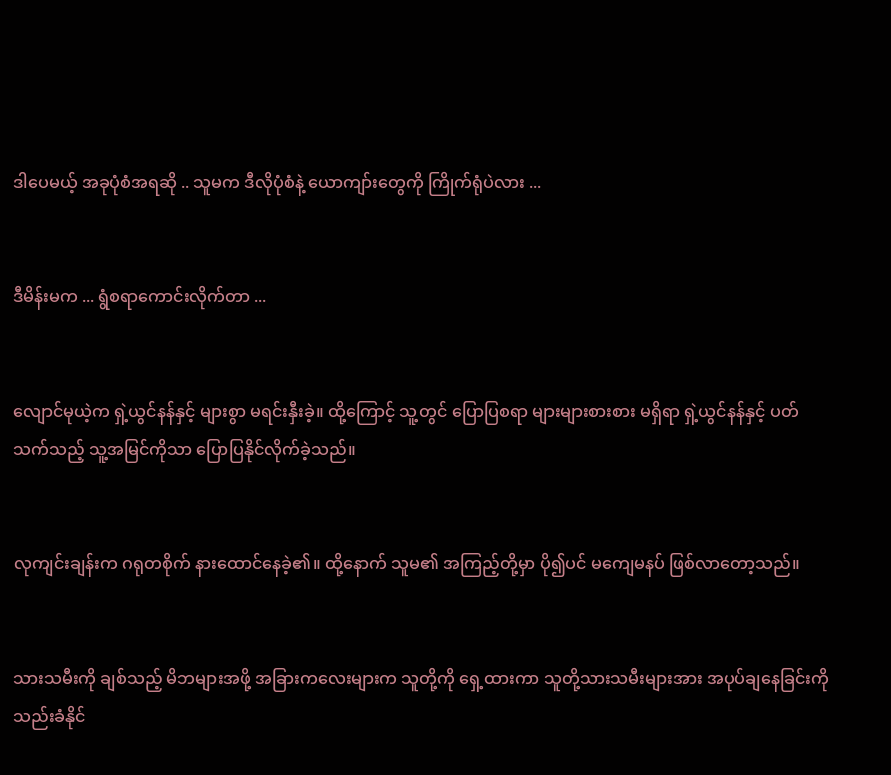ဒါပေမယ့် အခုပုံစံအရဆို .. သူမက ဒီလိုပုံစံနဲ့ ယောကျာ်းတွေကို ကြိုက်ရုံပဲလား ...


ဒီမိန်းမက ... ရွံစရာကောင်းလိုက်တာ ...


လျောင်မုယဲ့က ရှဲ့ယွင်နန်နှင့် များစွာ မရင်းနှီးခဲ့။ ထို့ကြောင့် သူ့တွင် ပြောပြစရာ များများစားစား မရှိရာ ရှဲ့ယွင်နန်နှင့် ပတ်သက်သည့် သူ့အမြင်ကိုသာ ပြောပြနိုင်လိုက်ခဲ့သည်။


လုကျင်းချန်းက ဂရုတစိုက် နားထောင်နေခဲ့၏။ ထို့နောက် သူမ၏ အကြည့်တို့မှာ ပို၍ပင် မကျေမနပ် ဖြစ်လာတော့သည်။


သားသမီးကို ချစ်သည့် မိဘများအဖို့ အခြားကလေးများက သူတို့ကို ရှေ့ထားကာ သူတို့သားသမီးများအား အပုပ်ချနေခြင်းကို သည်းခံနိုင်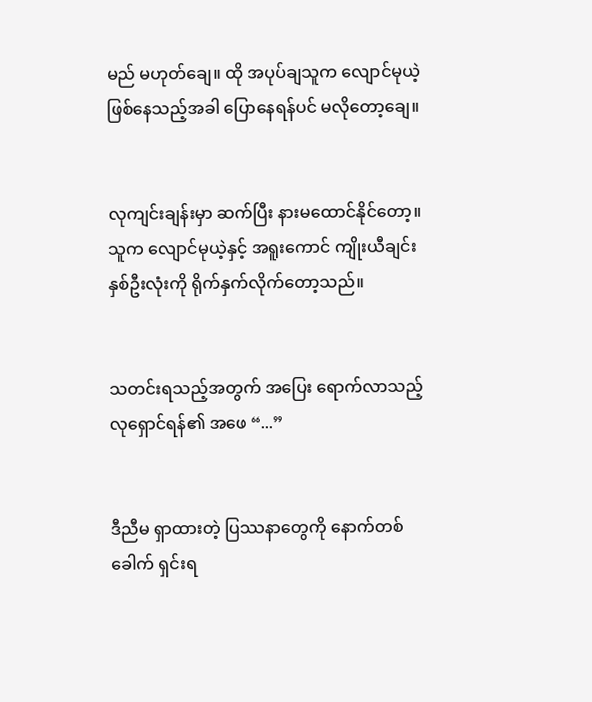မည် မဟုတ်ချေ။ ထို အပုပ်ချသူက လျောင်မုယဲ့ ဖြစ်နေသည့်အခါ ပြောနေရန်ပင် မလိုတော့ချေ။


လုကျင်းချန်းမှာ ဆက်ပြီး နားမထောင်နိုင်တော့။ သူက လျောင်မုယဲ့နှင့် အရူးကောင် ကျိုးယီချင်း နှစ်ဦးလုံးကို ရိုက်နှက်လိုက်တော့သည်။


သတင်းရသည့်အတွက် အပြေး ရောက်လာသည့် လုရှောင်ရန်၏ အဖေ “...”


ဒီညီမ ရှာထားတဲ့ ပြဿနာတွေကို နောက်တစ်ခေါက် ရှင်းရ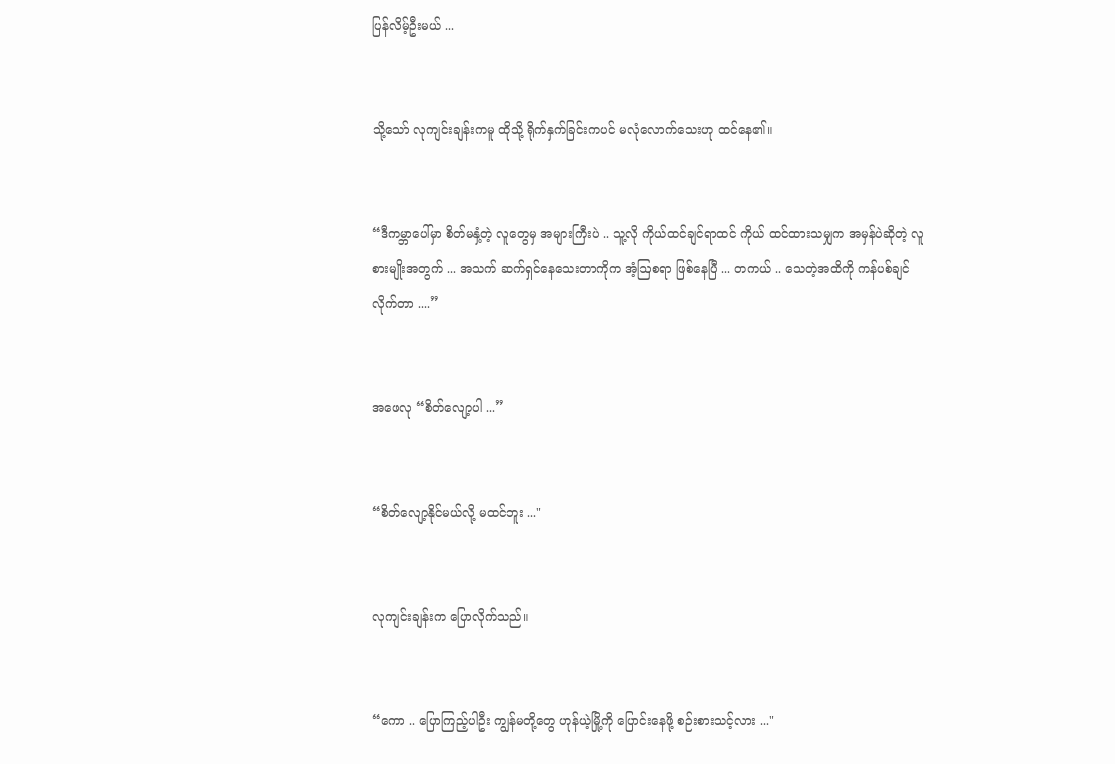ပြန်လိမ့်ဦးမယ် ...


သို့သော် လုကျင်းချန်းကမူ ထိုသို့ ရိုက်နှက်ခြင်းကပင် မလုံလောက်သေးဟု ထင်နေ၏။


“ဒီကမ္ဘာပေါ်မှာ စိတ်မနှံ့တဲ့ လူတွေမှ အများကြီးပဲ .. သူ့လို ကိုယ်ထင်ချင်ရာထင် ကိုယ် ထင်ထားသမျှက အမှန်ပဲဆိုတဲ့ လူစားမျိုးအတွက် ... အသက် ဆက်ရှင်နေသေးတာကိုက အံ့ဩစရာ ဖြစ်နေပြီ ... တကယ် .. သေတဲ့အထိကို ကန်ပစ်ချင်လိုက်တာ ....”


အဖေလု “စိတ်လျော့ပါ ...”


“စိတ်လျော့နိုင်မယ်လို့ မထင်ဘူး ..."


လုကျင်းချန်းက ပြောလိုက်သည်။


“ကော .. ပြောကြည့်ပါဦး ကျွန်မတို့တွေ ဟုန်ယဲ့မြို့ကို ပြောင်းနေဖို့ စဉ်းစားသင့်လား ..."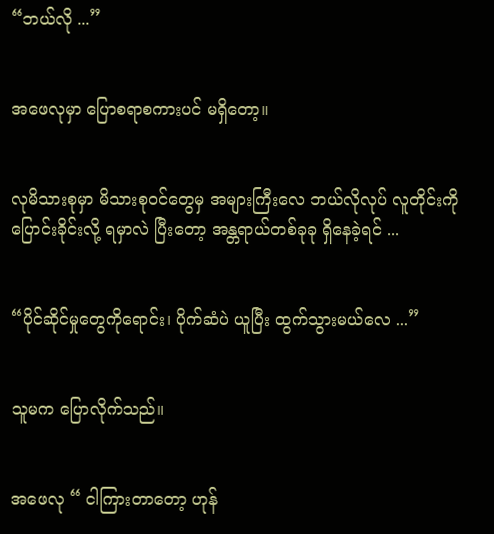“ဘယ်လို ...”


အဖေလုမှာ ပြောစရာစကားပင် မရှိတော့။


လုမိသားစုမှာ မိသားစုဝင်တွေမှ အများကြီးလေ ဘယ်လိုလုပ် လူတိုင်းကို ပြောင်းခိုင်းလို့ ရမှာလဲ ပြီးတော့ အန္တရာယ်တစ်ခုခု ရှိနေခဲ့ရင် ...


“ပိုင်ဆိုင်မှုတွေကိုရောင်း၊ ပိုက်ဆံပဲ ယူပြီး ထွက်သွားမယ်လေ ...”


သူမက ပြောလိုက်သည်။


အဖေလု “ ငါကြားတာတော့ ဟုန်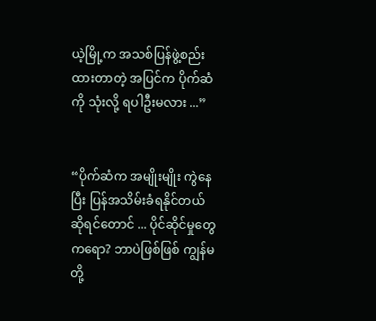ယဲ့မြို့က အသစ်ပြန်ဖွဲ့စည်းထားတာတဲ့ အပြင်က ပိုက်ဆံကို သုံးလို့ ရပါဦးမလား ...”


“ပိုက်ဆံက အမျိုးမျိုး ကွဲနေပြီး ပြန်အသိမ်းခံရနိုင်တယ် ဆိုရင်တောင် ... ပိုင်ဆိုင်မှုတွေကရော? ဘာပဲဖြစ်ဖြစ် ကျွန်မတို့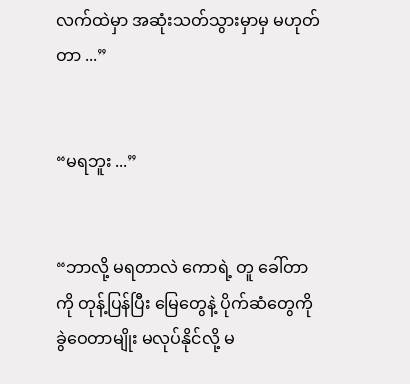လက်ထဲမှာ အဆုံးသတ်သွားမှာမှ မဟုတ်တာ ...”


“မရဘူး ...”


“ဘာလို့ မရတာလဲ ကောရဲ့ တူ ခေါ်တာကို တုန့်ပြန်ပြီး မြေတွေနဲ့ ပိုက်ဆံတွေကို ခွဲဝေတာမျိုး မလုပ်နိုင်လို့ မ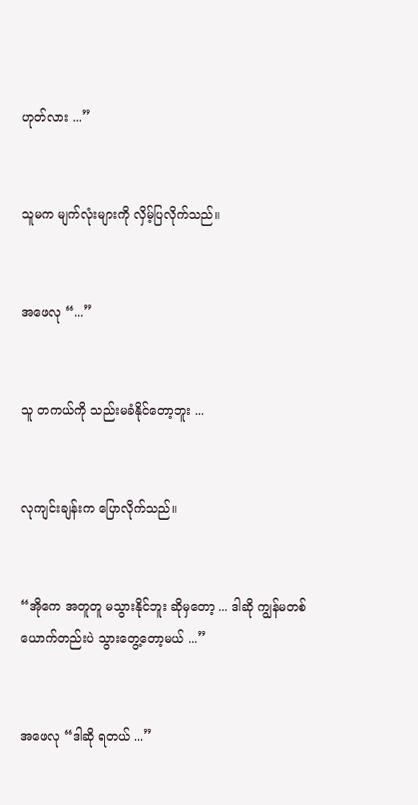ဟုတ်လား ...”


သူမက မျက်လုံးများကို လှိမ့်ပြလိုက်သည်။


အဖေလု “...”


သူ တကယ်ကို သည်းမခံနိုင်တော့ဘူး ...


လုကျင်းချန်းက ပြောလိုက်သည်။


“အိုကေ အတူတူ မသွားနိုင်ဘူး ဆိုမှတော့ ... ဒါဆို ကျွန်မတစ်ယောက်တည်းပဲ သွားတွေ့တော့မယ် ...”


အဖေလု “ဒါဆို ရတယ် ...”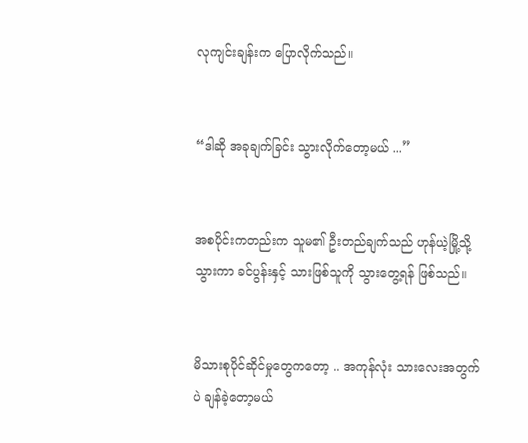လုကျင်းချန်းက ပြောလိုက်သည်။


“ဒါဆို အခုချက်ခြင်း သွားလိုက်တော့မယ် ...”


အစပိုင်းကတည်းက သူမ၏ ဦးတည်ချက်သည် ဟုန်ယဲ့မြို့သို့ သွားကာ ခင်ပွန်းနှင့် သားဖြစ်သူကို သွားတွေ့ရန် ဖြစ်သည်။


မိသားစုပိုင်ဆိုင်မှုတွေကတော့ .. အကုန်လုံး သားလေးအတွက်ပဲ ချန်ခဲ့တော့မယ်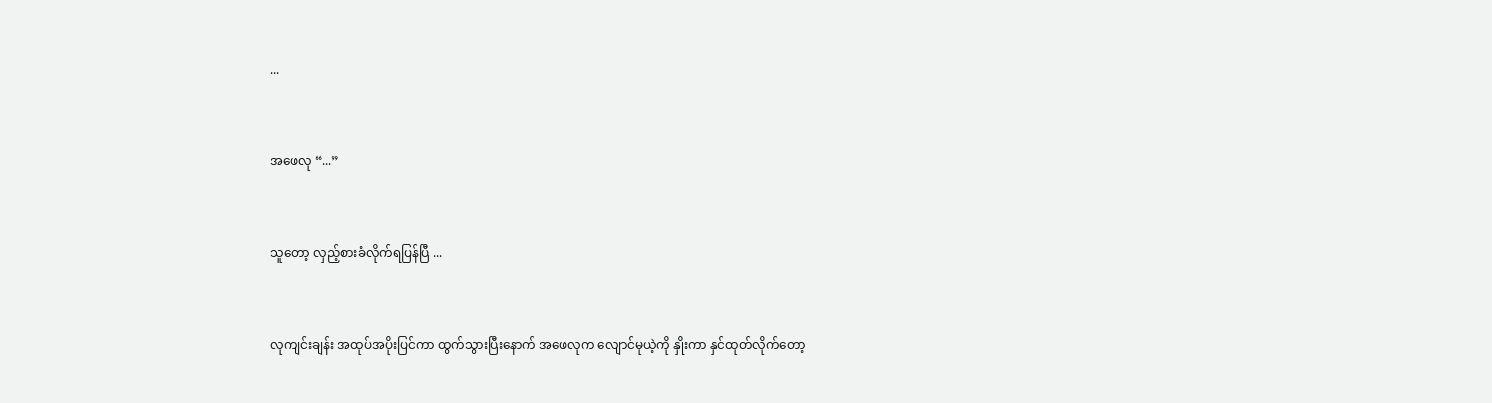...


အဖေလု “...”


သူတော့ လှည့်စားခံလိုက်ရပြန်ပြီ ...


လုကျင်းချန်း အထုပ်အပိုးပြင်ကာ ထွက်သွားပြီးနောက် အဖေလုက လျောင်မုယဲ့ကို နှိုးကာ နှင်ထုတ်လိုက်တော့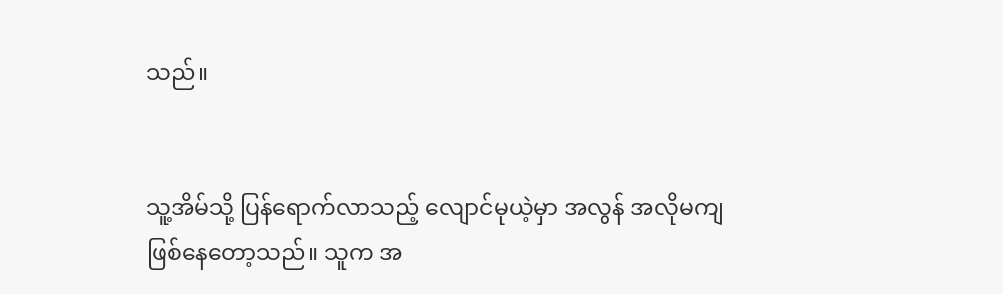သည်။


သူ့အိမ်သို့ ပြန်ရောက်လာသည့် လျောင်မုယဲ့မှာ အလွန် အလိုမကျ ဖြစ်နေတော့သည်။ သူက အ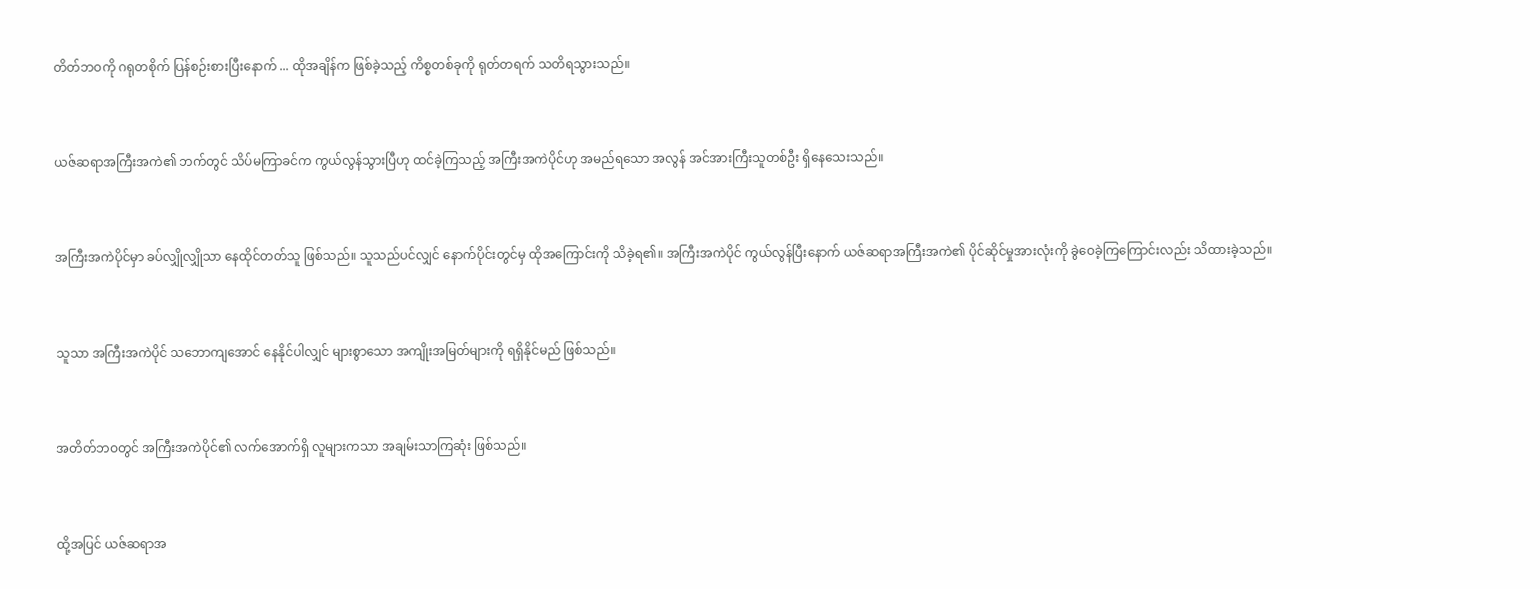တိတ်ဘဝကို ဂရုတစိုက် ပြန်စဉ်းစားပြီးနောက် ... ထိုအချိန်က ဖြစ်ခဲ့သည့် ကိစ္စတစ်ခုကို ရုတ်တရက် သတိရသွားသည်။


ယဇ်ဆရာအကြီးအကဲ၏ ဘက်တွင် သိပ်မကြာခင်က ကွယ်လွန်သွားပြီဟု ထင်ခဲ့ကြသည့် အကြီးအကဲပိုင်ဟု အမည်ရသော အလွန် အင်အားကြီးသူတစ်ဦး ရှိနေသေးသည်။


အကြီးအကဲပိုင်မှာ ခပ်လျှိုလျှိုသာ နေထိုင်တတ်သူ ဖြစ်သည်။ သူသည်ပင်လျှင် နောက်ပိုင်းတွင်မှ ထိုအကြောင်းကို သိခဲ့ရ၏။ အကြီးအကဲပိုင် ကွယ်လွန်ပြီးနောက် ယဇ်ဆရာအကြီးအကဲ၏ ပိုင်ဆိုင်မှုအားလုံးကို ခွဲဝေခဲ့ကြကြောင်းလည်း သိထားခဲ့သည်။


သူသာ အကြီးအကဲပိုင် သဘောကျအောင် နေနိုင်ပါလျှင် များစွာသော အကျိုးအမြတ်များကို ရရှိနိုင်မည် ဖြစ်သည်။


အတိတ်ဘဝတွင် အကြီးအကဲပိုင်၏ လက်အောက်ရှိ လူများကသာ အချမ်းသာကြဆုံး ဖြစ်သည်။


ထို့အပြင် ယဇ်ဆရာအ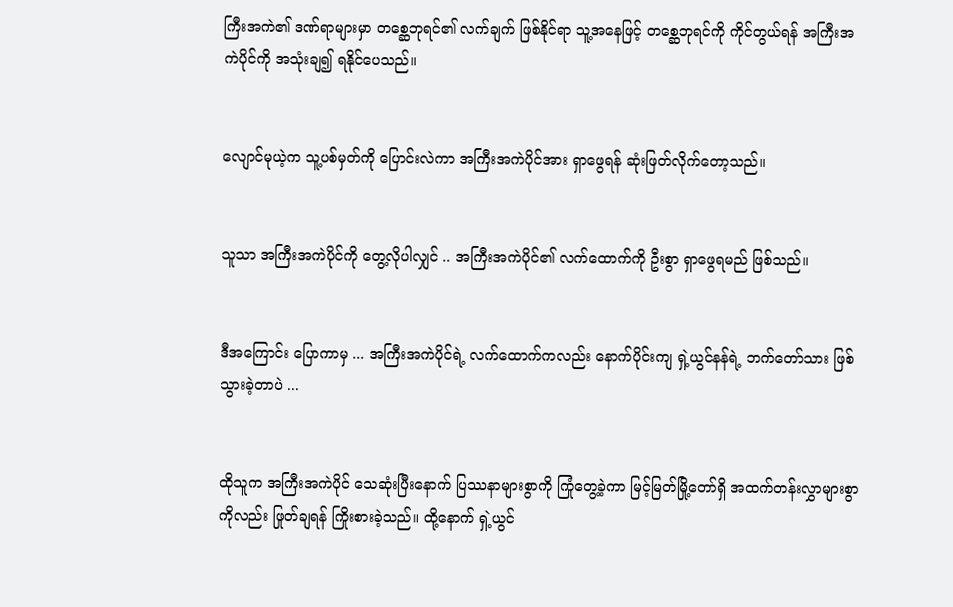ကြီးအကဲ၏ ဒဏ်ရာများမှာ တစ္ဆေဘုရင်၏ လက်ချက် ဖြစ်နိုင်ရာ သူ့အနေဖြင့် တစ္ဆေဘုရင်ကို ကိုင်တွယ်ရန် အကြီးအကဲပိုင်ကို အသုံးချ၍ ရနိုင်ပေသည်။


လျောင်မုယဲ့က သူ့ပစ်မှတ်ကို ပြောင်းလဲကာ အကြီးအကဲပိုင်အား ရှာဖွေရန် ဆုံးဖြတ်လိုက်တော့သည်။


သူသာ အကြီးအကဲပိုင်ကို တွေ့လိုပါလျှင် .. အကြီးအကဲပိုင်၏ လက်ထောက်ကို ဦးစွာ ရှာဖွေရမည် ဖြစ်သည်။


ဒီအကြောင်း ပြောကာမှ ... အကြီးအကဲပိုင်ရဲ့ လက်ထောက်ကလည်း နောက်ပိုင်းကျ ရှဲ့ယွင်နန်ရဲ့ ဘက်တော်သား ဖြစ်သွားခဲ့တာပဲ ...


ထိုသူက အကြီးအကဲပိုင် သေဆုံးပြီးနောက် ပြဿနာများစွာကို ကြုံတွေ့ခဲ့ကာ မြင့်မြတ်မြို့တော်ရှိ အထက်တန်းလွှာများစွာကိုလည်း ဖြုတ်ချရန် ကြိုးစားခဲ့သည်။ ထို့နောက် ရှဲ့ယွင်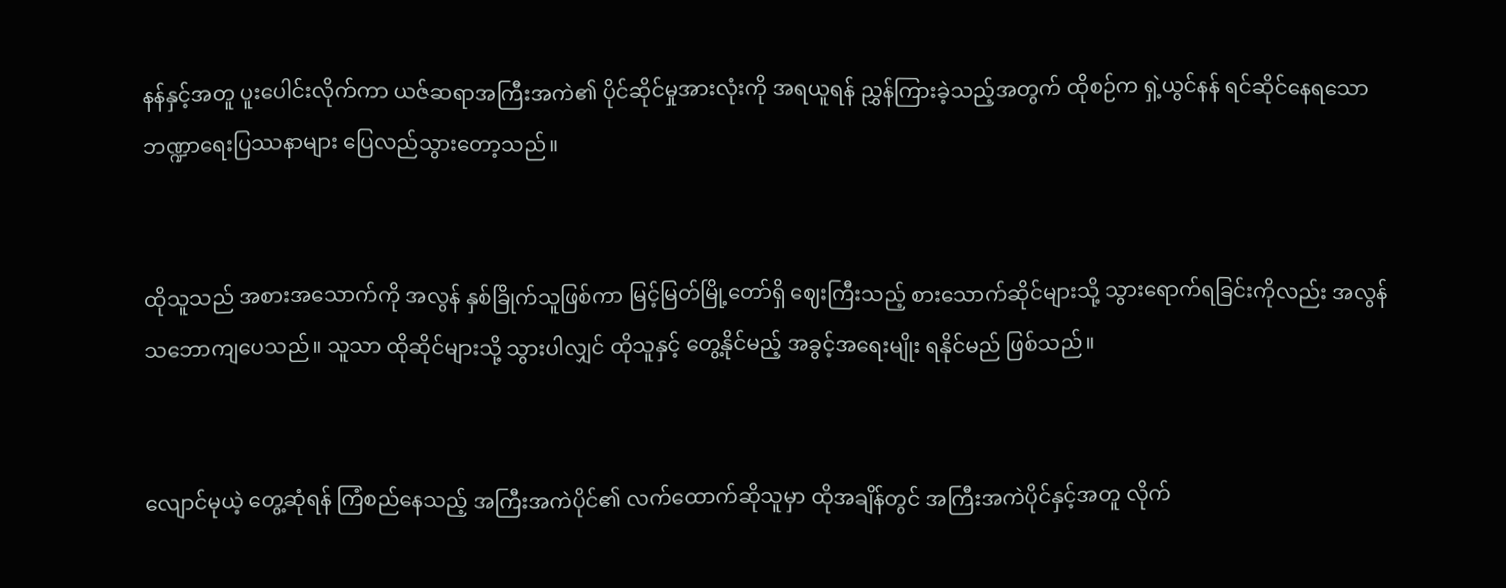နန်နှင့်အတူ ပူးပေါင်းလိုက်ကာ ယဇ်ဆရာအကြီးအကဲ၏ ပိုင်ဆိုင်မှုအားလုံးကို အရယူရန် ညွှန်ကြားခဲ့သည့်အတွက် ထိုစဉ်က ရှဲ့ယွင်နန် ရင်ဆိုင်နေရသော ဘဏ္ဍာရေးပြဿနာများ ပြေလည်သွားတော့သည်။


ထိုသူသည် အစားအသောက်ကို အလွန် နှစ်ခြိုက်သူဖြစ်ကာ မြင့်မြတ်မြို့တော်ရှိ ဈေးကြီးသည့် စားသောက်ဆိုင်များသို့ သွားရောက်ရခြင်းကိုလည်း အလွန် သဘောကျပေသည်။ သူသာ ထိုဆိုင်များသို့ သွားပါလျှင် ထိုသူနှင့် တွေ့နိုင်မည့် အခွင့်အရေးမျိုး ရနိုင်မည် ဖြစ်သည်။


လျောင်မုယဲ့ တွေ့ဆုံရန် ကြံစည်နေသည့် အကြီးအကဲပိုင်၏ လက်ထောက်ဆိုသူမှာ ထိုအချိန်တွင် အကြီးအကဲပိုင်နှင့်အတူ လိုက်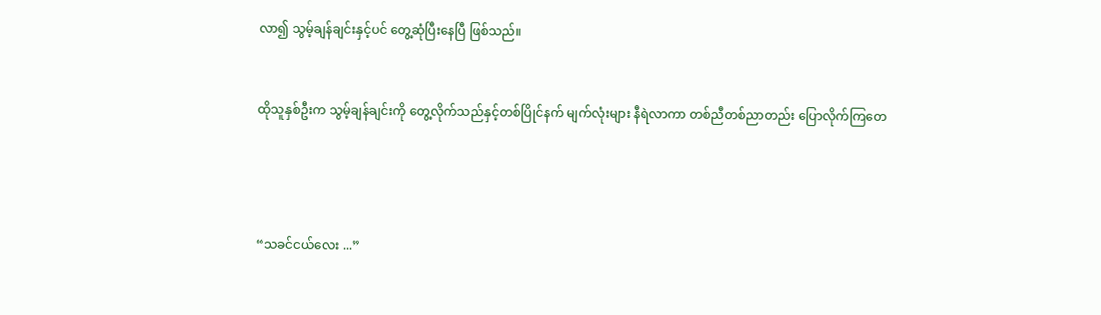လာ၍ သွမ့်ချန်ချင်းနှင့်ပင် တွေ့ဆုံပြီးနေပြီ ဖြစ်သည်။


ထိုသူနှစ်ဦးက သွမ့်ချန်ချင်းကို တွေ့လိုက်သည်နှင့်တစ်ပြိုင်နက် မျက်လုံးများ နီရဲလာကာ တစ်ညီတစ်ညာတည်း ပြောလိုက်ကြတေ




“သခင်ငယ်လေး ...”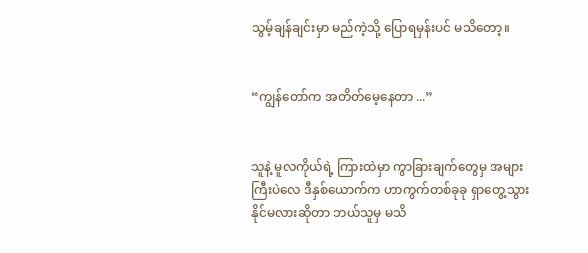သွမ့်ချန်ချင်းမှာ မည်ကဲ့သို့ ပြောရမှန်းပင် မသိတော့။


“ကျွန်တော်က အတိတ်မေ့နေတာ ...”


သူနဲ့ မူလကိုယ်ရဲ့ ကြားထဲမှာ ကွာခြားချက်တွေမှ အများကြီးပဲလေ ဒီနှစ်ယောက်က ဟာကွက်တစ်ခုခု ရှာတွေ့သွားနိုင်မလားဆိုတာ ဘယ်သူမှ မသိ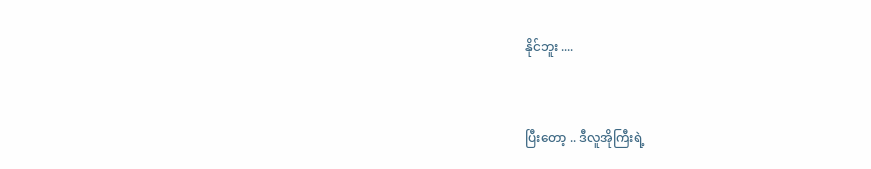နိုင်ဘူး ....


ပြီးတော့ .. ဒီလူအိုကြီးရဲ့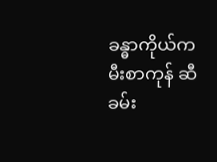ခန္ဓာကိုယ်က မီးစာကုန် ဆီခမ်း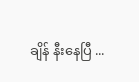ချိန် နီးနေပြီ ...